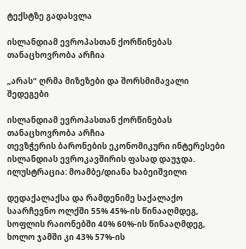ტექსტზე გადასვლა

ისლანდიამ ევროპასთან ქორწინებას თანაცხოვრობა არჩია

„არას“ ღრმა მიზეზები და შორსმიმავალი შედეგები

ისლანდიამ ევროპასთან ქორწინებას თანაცხოვრობა არჩია
თევზჭერის ბარონების ეკონომიკური ინტერესები ისლანდიას ევროკავშირის ფასად დაუჯდა. ილუსტრაცია: მოამბე/დიანა ხაბეიშვილი

დედაქალაქსა და რამდენიმე საქალაქო საარჩევნო ოლქში 55% 45%-ის წინააღმდეგ, სოფლის რაიონებში 40% 60%-ის წინააღმდეგ, ხოლო ჯამში კი 43% 57%-ის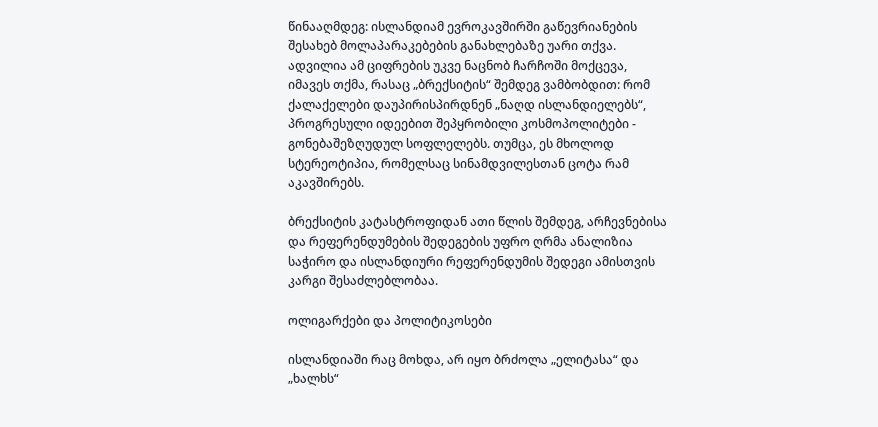წინააღმდეგ: ისლანდიამ ევროკავშირში გაწევრიანების შესახებ მოლაპარაკებების განახლებაზე უარი თქვა. ადვილია ამ ციფრების უკვე ნაცნობ ჩარჩოში მოქცევა, იმავეს თქმა, რასაც „ბრექსიტის“ შემდეგ ვამბობდით: რომ ქალაქელები დაუპირისპირდნენ „ნაღდ ისლანდიელებს“, პროგრესული იდეებით შეპყრობილი კოსმოპოლიტები - გონებაშეზღუდულ სოფლელებს. თუმცა, ეს მხოლოდ სტერეოტიპია, რომელსაც სინამდვილესთან ცოტა რამ აკავშირებს.

ბრექსიტის კატასტროფიდან ათი წლის შემდეგ, არჩევნებისა და რეფერენდუმების შედეგების უფრო ღრმა ანალიზია საჭირო და ისლანდიური რეფერენდუმის შედეგი ამისთვის კარგი შესაძლებლობაა.

ოლიგარქები და პოლიტიკოსები

ისლანდიაში რაც მოხდა, არ იყო ბრძოლა „ელიტასა“ და „ხალხს“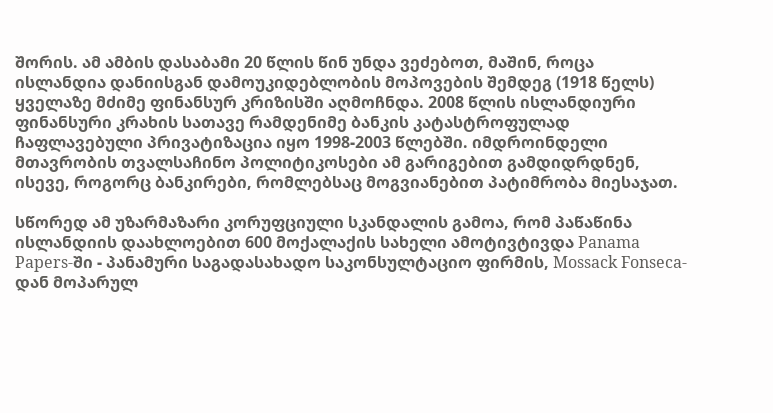შორის. ამ ამბის დასაბამი 20 წლის წინ უნდა ვეძებოთ, მაშინ, როცა ისლანდია დანიისგან დამოუკიდებლობის მოპოვების შემდეგ (1918 წელს) ყველაზე მძიმე ფინანსურ კრიზისში აღმოჩნდა. 2008 წლის ისლანდიური ფინანსური კრახის სათავე რამდენიმე ბანკის კატასტროფულად ჩაფლავებული პრივატიზაცია იყო 1998-2003 წლებში. იმდროინდელი მთავრობის თვალსაჩინო პოლიტიკოსები ამ გარიგებით გამდიდრდნენ, ისევე, როგორც ბანკირები, რომლებსაც მოგვიანებით პატიმრობა მიესაჯათ.

სწორედ ამ უზარმაზარი კორუფციული სკანდალის გამოა, რომ პაწაწინა ისლანდიის დაახლოებით 600 მოქალაქის სახელი ამოტივტივდა Panama Papers-ში - პანამური საგადასახადო საკონსულტაციო ფირმის, Mossack Fonseca-დან მოპარულ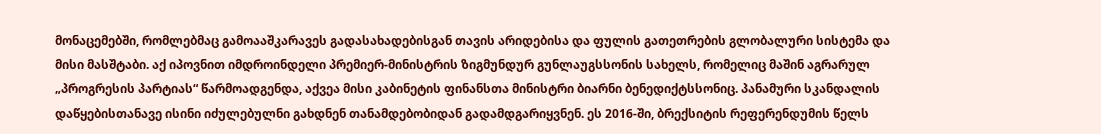მონაცემებში, რომლებმაც გამოააშკარავეს გადასახადებისგან თავის არიდებისა და ფულის გათეთრების გლობალური სისტემა და მისი მასშტაბი. აქ იპოვნით იმდროინდელი პრემიერ-მინისტრის ზიგმუნდურ გუნლაუგსსონის სახელს, რომელიც მაშინ აგრარულ „პროგრესის პარტიას“ წარმოადგენდა, აქვეა მისი კაბინეტის ფინანსთა მინისტრი ბიარნი ბენედიქტსსონიც. პანამური სკანდალის დაწყებისთანავე ისინი იძულებულნი გახდნენ თანამდებობიდან გადამდგარიყვნენ. ეს 2016-ში, ბრექსიტის რეფერენდუმის წელს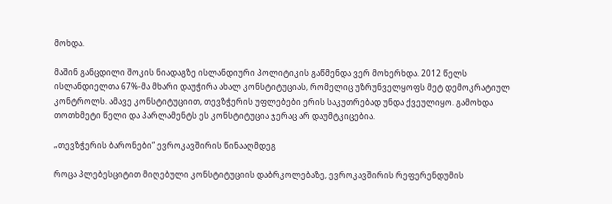მოხდა.

მაშინ განცდილი შოკის ნიადაგზე ისლანდიური პოლიტიკის გაწმენდა ვერ მოხერხდა. 2012 წელს ისლანდიელთა 67%-მა მხარი დაუჭირა ახალ კონსტიტუციას, რომელიც უზრუნველყოფს მეტ დემოკრატიულ კონტროლს. ამავე კონსტიტუციით, თევზჭერის უფლებები ერის საკუთრებად უნდა ქვეულიყო. გამოხდა თოთხმეტი წელი და პარლამენტს ეს კონსტიტუცია ჯერაც არ დაუმტკიცებია.

„თევზჭერის ბარონები“ ევროკავშირის წინააღმდეგ

როცა პლებესციტით მიღებული კონსტიტუციის დაბრკოლებაზე, ევროკავშირის რეფერენდუმის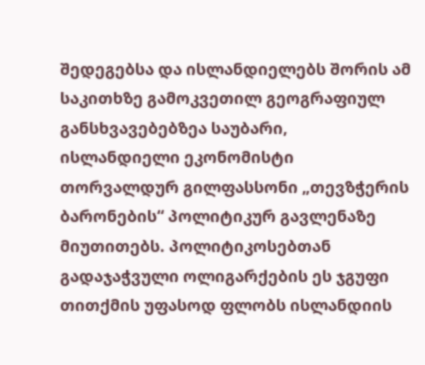შედეგებსა და ისლანდიელებს შორის ამ საკითხზე გამოკვეთილ გეოგრაფიულ განსხვავებებზეა საუბარი, ისლანდიელი ეკონომისტი თორვალდურ გილფასსონი „თევზჭერის ბარონების“ პოლიტიკურ გავლენაზე მიუთითებს. პოლიტიკოსებთან გადაჯაჭვული ოლიგარქების ეს ჯგუფი თითქმის უფასოდ ფლობს ისლანდიის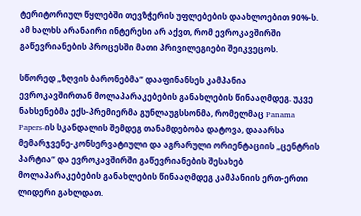ტერიტორიულ წყლებში თევზჭერის უფლებების დაახლოებით 90%-ს. ამ ხალხს არანაირი ინტერესი არ აქვთ, რომ ევროკავშირში გაწევრიანების პროცესში მათი პრივილეგიები შეიკვეცოს.

სწორედ „ზღვის ბარონებმა“ დააფინანსეს კამპანია ევროკავშირთან მოლაპარაკებების განახლების წინააღმდეგ. უკვე ნახსენებმა ექს-პრემიერმა გუნლაუგსსონმა, რომელმაც Panama Papers-ის სკანდალის შემდეგ თანამდებობა დატოვა, დააარსა მემარჯვენე-კონსერვატიული და აგრარული ორიენტაციის „ცენტრის პარტია“ და ევროკავშირში გაწევრიანების შესახებ მოლაპარაკებების განახლების წინააღმდეგ კამპანიის ერთ-ერთი ლიდერი გახლდათ.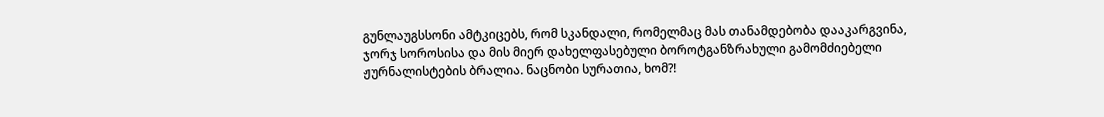გუნლაუგსსონი ამტკიცებს, რომ სკანდალი, რომელმაც მას თანამდებობა დააკარგვინა, ჯორჯ სოროსისა და მის მიერ დახელფასებული ბოროტგანზრახული გამომძიებელი ჟურნალისტების ბრალია. ნაცნობი სურათია, ხომ?!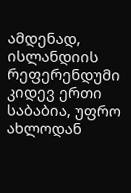ამდენად, ისლანდიის რეფერენდუმი კიდევ ერთი საბაბია, უფრო ახლოდან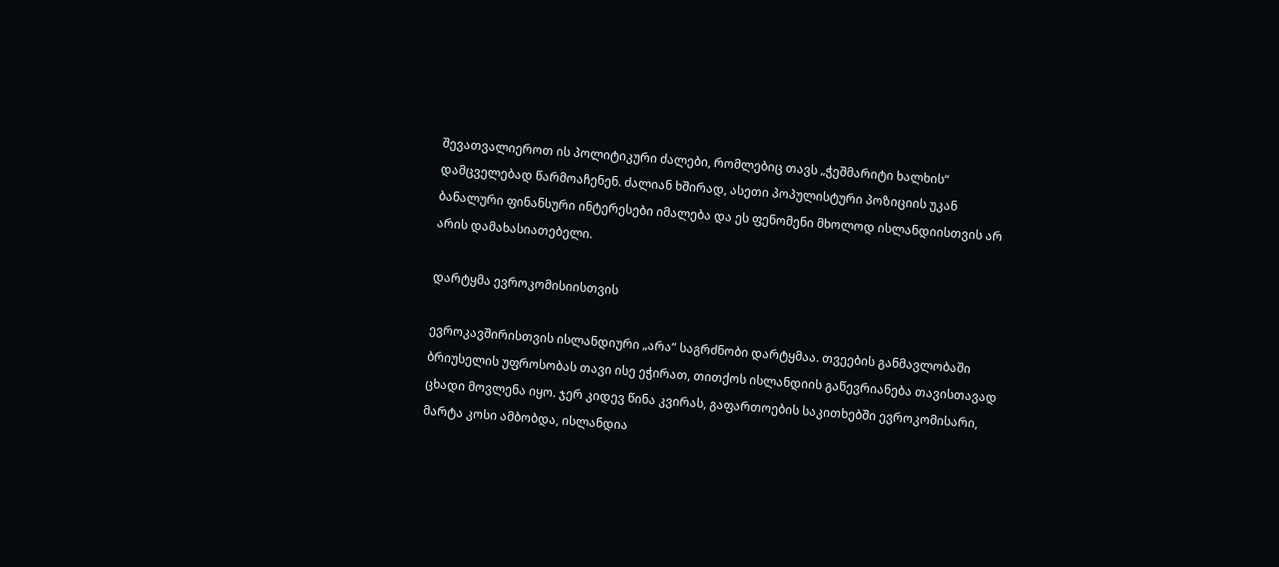შევათვალიეროთ ის პოლიტიკური ძალები, რომლებიც თავს „ჭეშმარიტი ხალხის“ დამცველებად წარმოაჩენენ. ძალიან ხშირად, ასეთი პოპულისტური პოზიციის უკან ბანალური ფინანსური ინტერესები იმალება და ეს ფენომენი მხოლოდ ისლანდიისთვის არ არის დამახასიათებელი.

დარტყმა ევროკომისიისთვის

ევროკავშირისთვის ისლანდიური „არა“ საგრძნობი დარტყმაა. თვეების განმავლობაში ბრიუსელის უფროსობას თავი ისე ეჭირათ, თითქოს ისლანდიის გაწევრიანება თავისთავად ცხადი მოვლენა იყო. ჯერ კიდევ წინა კვირას, გაფართოების საკითხებში ევროკომისარი, მარტა კოსი ამბობდა, ისლანდია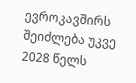ევროკავშირს შეიძლება უკვე 2028 წელს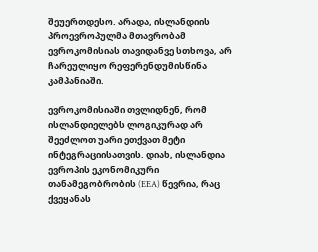შეუერთდესო. არადა, ისლანდიის პროევროპულმა მთავრობამ ევროკომისიას თავიდანვე სთხოვა, არ ჩარეულიყო რეფერენდუმისწინა კამპანიაში.

ევროკომისიაში თვლიდნენ, რომ ისლანდიელებს ლოგიკურად არ შეეძლოთ უარი ეთქვათ მეტი ინტეგრაციისათვის. დიახ, ისლანდია ევროპის ეკონომიკური თანამეგობრობის (EEA) წევრია, რაც ქვეყანას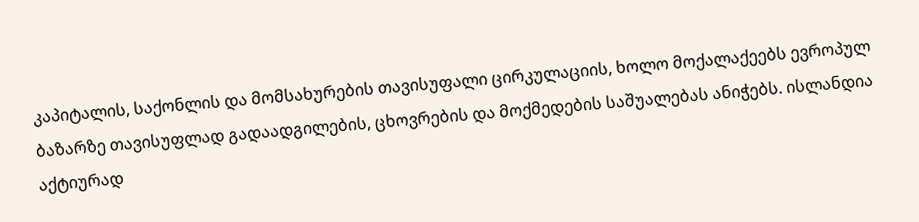კაპიტალის, საქონლის და მომსახურების თავისუფალი ცირკულაციის, ხოლო მოქალაქეებს ევროპულ ბაზარზე თავისუფლად გადაადგილების, ცხოვრების და მოქმედების საშუალებას ანიჭებს. ისლანდია აქტიურად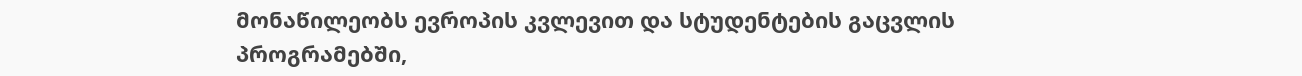მონაწილეობს ევროპის კვლევით და სტუდენტების გაცვლის პროგრამებში,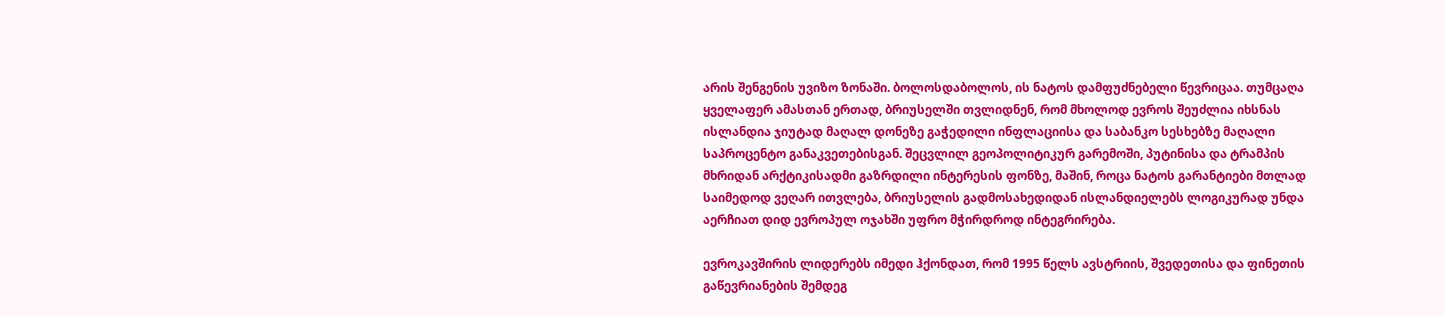არის შენგენის უვიზო ზონაში. ბოლოსდაბოლოს, ის ნატოს დამფუძნებელი წევრიცაა. თუმცაღა ყველაფერ ამასთან ერთად, ბრიუსელში თვლიდნენ, რომ მხოლოდ ევროს შეუძლია იხსნას ისლანდია ჯიუტად მაღალ დონეზე გაჭედილი ინფლაციისა და საბანკო სესხებზე მაღალი საპროცენტო განაკვეთებისგან. შეცვლილ გეოპოლიტიკურ გარემოში, პუტინისა და ტრამპის მხრიდან არქტიკისადმი გაზრდილი ინტერესის ფონზე, მაშინ, როცა ნატოს გარანტიები მთლად საიმედოდ ვეღარ ითვლება, ბრიუსელის გადმოსახედიდან ისლანდიელებს ლოგიკურად უნდა აერჩიათ დიდ ევროპულ ოჯახში უფრო მჭირდროდ ინტეგრირება.

ევროკავშირის ლიდერებს იმედი ჰქონდათ, რომ 1995 წელს ავსტრიის, შვედეთისა და ფინეთის გაწევრიანების შემდეგ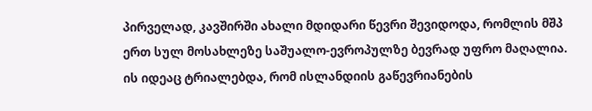პირველად, კავშირში ახალი მდიდარი წევრი შევიდოდა, რომლის მშპ ერთ სულ მოსახლეზე საშუალო-ევროპულზე ბევრად უფრო მაღალია. ის იდეაც ტრიალებდა, რომ ისლანდიის გაწევრიანების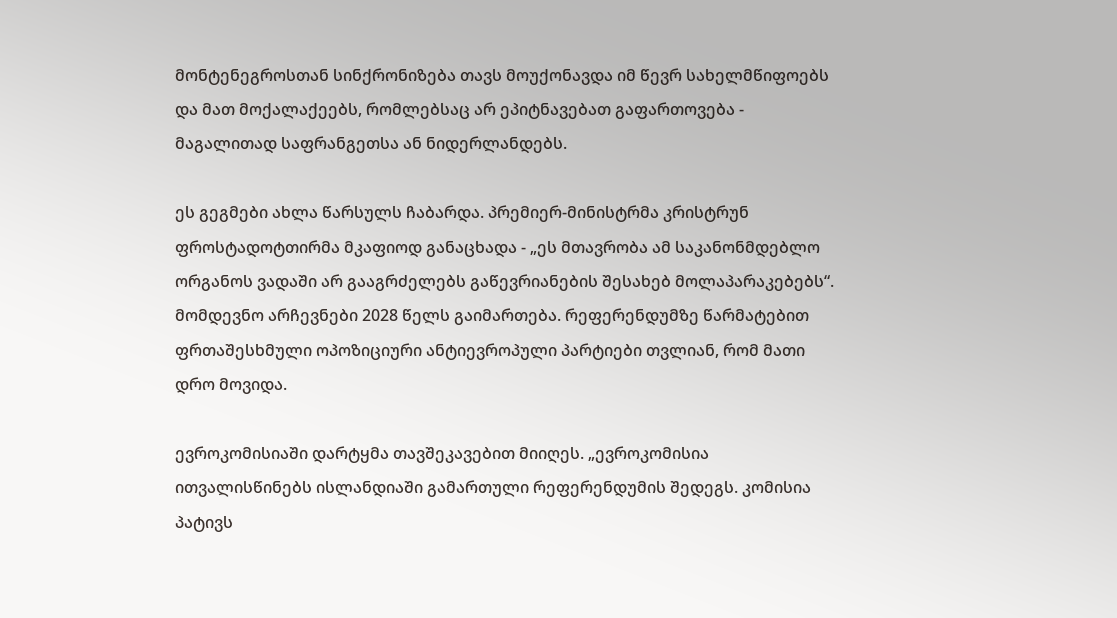მონტენეგროსთან სინქრონიზება თავს მოუქონავდა იმ წევრ სახელმწიფოებს და მათ მოქალაქეებს, რომლებსაც არ ეპიტნავებათ გაფართოვება - მაგალითად საფრანგეთსა ან ნიდერლანდებს.

ეს გეგმები ახლა წარსულს ჩაბარდა. პრემიერ-მინისტრმა კრისტრუნ ფროსტადოტთირმა მკაფიოდ განაცხადა - „ეს მთავრობა ამ საკანონმდებლო ორგანოს ვადაში არ გააგრძელებს გაწევრიანების შესახებ მოლაპარაკებებს“. მომდევნო არჩევნები 2028 წელს გაიმართება. რეფერენდუმზე წარმატებით ფრთაშესხმული ოპოზიციური ანტიევროპული პარტიები თვლიან, რომ მათი დრო მოვიდა.

ევროკომისიაში დარტყმა თავშეკავებით მიიღეს. „ევროკომისია ითვალისწინებს ისლანდიაში გამართული რეფერენდუმის შედეგს. კომისია პატივს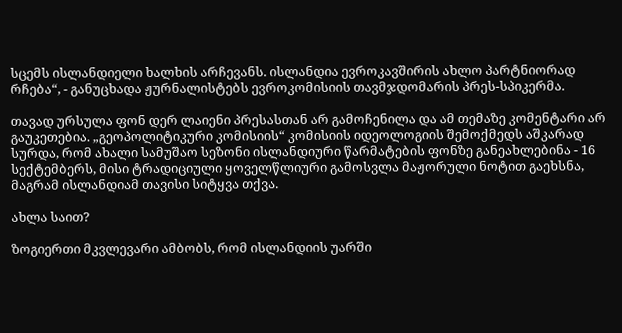სცემს ისლანდიელი ხალხის არჩევანს. ისლანდია ევროკავშირის ახლო პარტნიორად რჩება“, - განუცხადა ჟურნალისტებს ევროკომისიის თავმჯდომარის პრეს-სპიკერმა.

თავად ურსულა ფონ დერ ლაიენი პრესასთან არ გამოჩენილა და ამ თემაზე კომენტარი არ გაუკეთებია. „გეოპოლიტიკური კომისიის“ კომისიის იდეოლოგიის შემოქმედს აშკარად სურდა, რომ ახალი სამუშაო სეზონი ისლანდიური წარმატების ფონზე განეახლებინა - 16 სექტემბერს, მისი ტრადიციული ყოველწლიური გამოსვლა მაჟორული ნოტით გაეხსნა, მაგრამ ისლანდიამ თავისი სიტყვა თქვა.

ახლა საით?

ზოგიერთი მკვლევარი ამბობს, რომ ისლანდიის უარში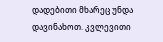დადებითი მხარეც უნდა დავინახოთ. კვლევითი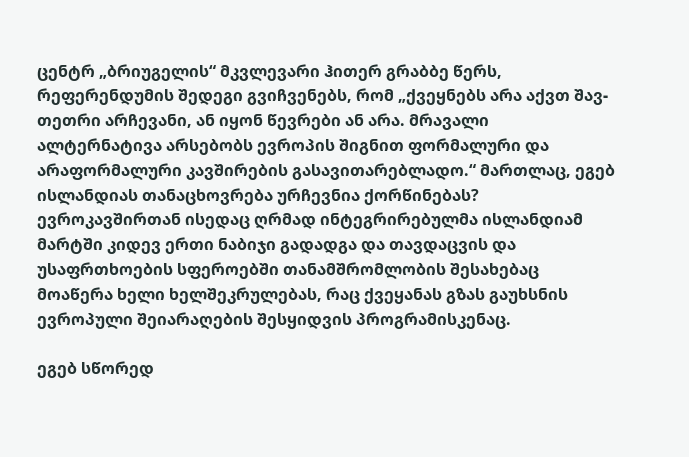ცენტრ „ბრიუგელის“ მკვლევარი ჰითერ გრაბბე წერს, რეფერენდუმის შედეგი გვიჩვენებს, რომ „ქვეყნებს არა აქვთ შავ-თეთრი არჩევანი, ან იყონ წევრები ან არა. მრავალი ალტერნატივა არსებობს ევროპის შიგნით ფორმალური და არაფორმალური კავშირების გასავითარებლადო.“ მართლაც, ეგებ ისლანდიას თანაცხოვრება ურჩევნია ქორწინებას? ევროკავშირთან ისედაც ღრმად ინტეგრირებულმა ისლანდიამ მარტში კიდევ ერთი ნაბიჯი გადადგა და თავდაცვის და უსაფრთხოების სფეროებში თანამშრომლობის შესახებაც მოაწერა ხელი ხელშეკრულებას, რაც ქვეყანას გზას გაუხსნის ევროპული შეიარაღების შესყიდვის პროგრამისკენაც.

ეგებ სწორედ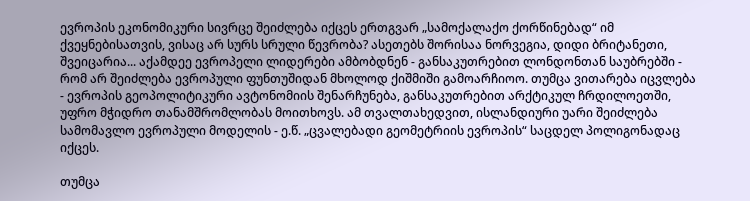ევროპის ეკონომიკური სივრცე შეიძლება იქცეს ერთგვარ „სამოქალაქო ქორწინებად“ იმ ქვეყნებისათვის, ვისაც არ სურს სრული წევრობა? ასეთებს შორისაა ნორვეგია, დიდი ბრიტანეთი, შვეიცარია... აქამდეე ევროპელი ლიდერები ამბობდნენ - განსაკუთრებით ლონდონთან საუბრებში - რომ არ შეიძლება ევროპული ფუნთუშიდან მხოლოდ ქიშმიში გამოარჩიოო. თუმცა ვითარება იცვლება - ევროპის გეოპოლიტიკური ავტონომიის შენარჩუნება, განსაკუთრებით არქტიკულ ჩრდილოეთში, უფრო მჭიდრო თანამშრომლობას მოითხოვს. ამ თვალთახედვით, ისლანდიური უარი შეიძლება სამომავლო ევროპული მოდელის - ე.წ. „ცვალებადი გეომეტრიის ევროპის“ საცდელ პოლიგონადაც იქცეს.

თუმცა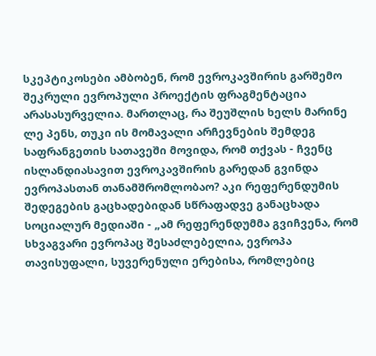სკეპტიკოსები ამბობენ, რომ ევროკავშირის გარშემო შეკრული ევროპული პროექტის ფრაგმენტაცია არასასურველია. მართლაც, რა შეუშლის ხელს მარინე ლე პენს, თუკი ის მომავალი არჩევნების შემდეგ საფრანგეთის სათავეში მოვიდა, რომ თქვას - ჩვენც ისლანდიასავით ევროკავშირის გარედან გვინდა ევროპასთან თანამშრომლობაო? აკი რეფერენდუმის შედეგების გაცხადებიდან სწრაფადვე განაცხადა სოციალურ მედიაში - „ამ რეფერენდუმმა გვიჩვენა, რომ სხვაგვარი ევროპაც შესაძლებელია, ევროპა თავისუფალი, სუვერენული ერებისა, რომლებიც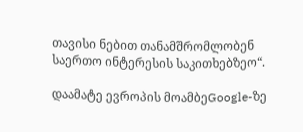თავისი ნებით თანამშრომლობენ საერთო ინტერესის საკითხებზეო“.

დაამატე ევროპის მოამბეGoogle-ზე